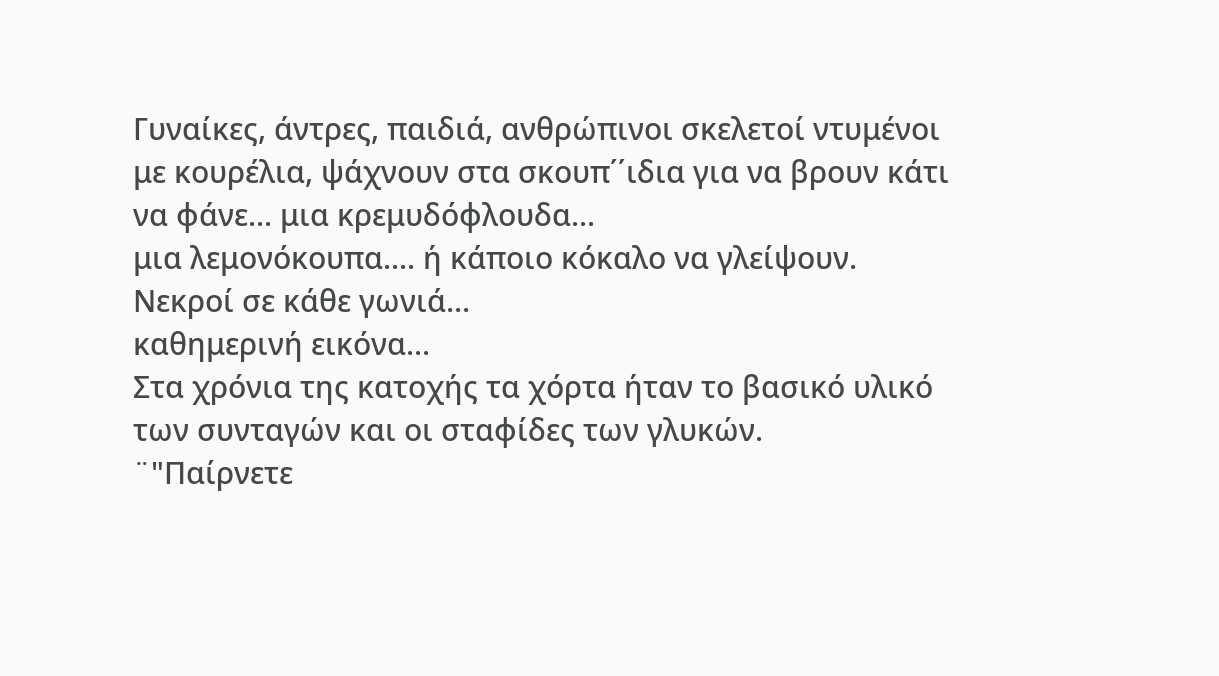Γυναίκες, άντρες, παιδιά, ανθρώπινοι σκελετοί ντυμένοι με κουρέλια, ψάχνουν στα σκουπ΄΄ιδια για να βρουν κάτι να φάνε... μια κρεμυδόφλουδα...
μια λεμονόκουπα.... ή κάποιο κόκαλο να γλείψουν.
Νεκροί σε κάθε γωνιά...
καθημερινή εικόνα...
Στα χρόνια της κατοχής τα χόρτα ήταν το βασικό υλικό των συνταγών και οι σταφίδες των γλυκών.
¨"Παίρνετε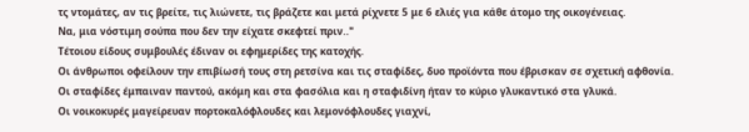τς ντομάτες, αν τις βρείτε, τις λιώνετε, τις βράζετε και μετά ρίχνετε 5 με 6 ελιές για κάθε άτομο της οικογένειας.
Να, μια νόστιμη σούπα που δεν την είχατε σκεφτεί πριν.."
Τέτοιου είδους συμβουλές έδιναν οι εφημερίδες της κατοχής.
Οι άνθρωποι οφείλουν την επιβίωσή τους στη ρετσίνα και τις σταφίδες, δυο προϊόντα που έβρισκαν σε σχετική αφθονία.
Οι σταφίδες έμπαιναν παντού, ακόμη και στα φασόλια και η σταφιδίνη ήταν το κύριο γλυκαντικό στα γλυκά.
Οι νοικοκυρές μαγείρευαν πορτοκαλόφλουδες και λεμονόφλουδες γιαχνί,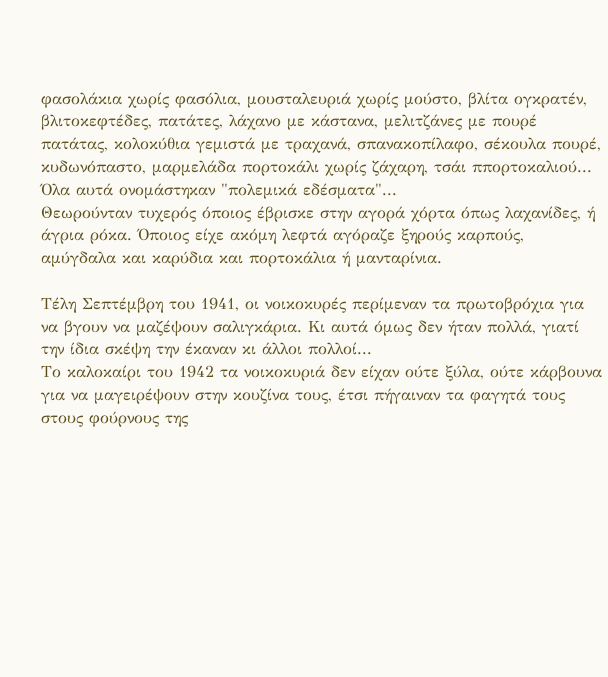φασολάκια χωρίς φασόλια, μουσταλευριά χωρίς μούστο, βλίτα ογκρατέν, βλιτοκεφτέδες, πατάτες, λάχανο με κάστανα, μελιτζάνες με πουρέ πατάτας, κολοκύθια γεμιστά με τραχανά, σπανακοπίλαφο, σέκουλα πουρέ, κυδωνόπαστο, μαρμελάδα πορτοκάλι χωρίς ζάχαρη, τσάι ππορτοκαλιού...
Όλα αυτά ονομάστηκαν "πολεμικά εδέσματα"...
Θεωρούνταν τυχερός όποιος έβρισκε στην αγορά χόρτα όπως λαχανίδες, ή άγρια ρόκα. Όποιος είχε ακόμη λεφτά αγόραζε ξηρούς καρπούς, αμύγδαλα και καρύδια και πορτοκάλια ή μανταρίνια.

Τέλη Σεπτέμβρη του 1941, οι νοικοκυρές περίμεναν τα πρωτοβρόχια για να βγουν να μαζέψουν σαλιγκάρια. Κι αυτά όμως δεν ήταν πολλά, γιατί την ίδια σκέψη την έκαναν κι άλλοι πολλοί...
Το καλοκαίρι του 1942 τα νοικοκυριά δεν είχαν ούτε ξύλα, ούτε κάρβουνα για να μαγειρέψουν στην κουζίνα τους, έτσι πήγαιναν τα φαγητά τους στους φούρνους της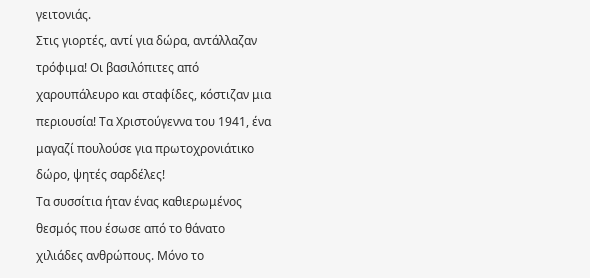γειτονιάς.
Στις γιορτές, αντί για δώρα, αντάλλαζαν τρόφιμα! Οι βασιλόπιτες από χαρουπάλευρο και σταφίδες, κόστιζαν μια περιουσία! Τα Χριστούγεννα του 1941, ένα μαγαζί πουλούσε για πρωτοχρονιάτικο δώρο, ψητές σαρδέλες!
Τα συσσίτια ήταν ένας καθιερωμένος θεσμός που έσωσε από το θάνατο χιλιάδες ανθρώπους. Μόνο το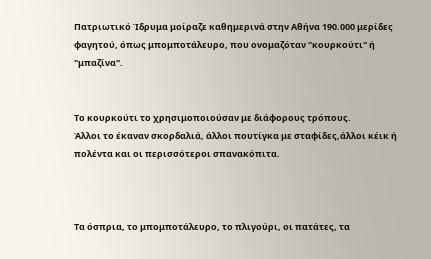Πατριωτικό Ίδρυμα μοίραζε καθημερινά στην Αθήνα 190.000 μερίδες φαγητού, όπως μπομποτάλευρο, που ονομαζόταν "κουρκούτι" ή "μπαζίνα".


Το κουρκούτι το χρησιμοποιούσαν με διάφορους τρόπους.
Άλλοι το έκαναν σκορδαλιά, άλλοι πουτίγκα με σταφίδες,άλλοι κέικ ή πολέντα και οι περισσότεροι σπανακόπιτα.



Τα όσπρια, το μπομποτάλευρο, το πλιγούρι, οι πατάτες, τα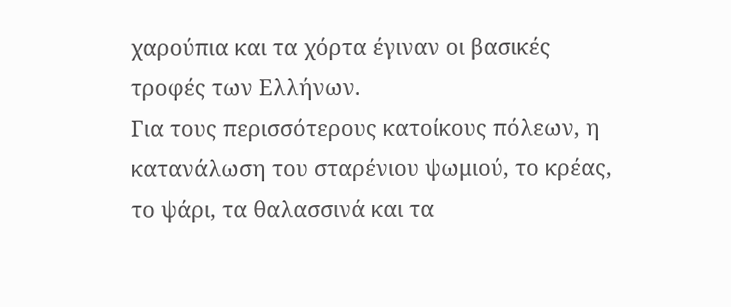χαρούπια και τα χόρτα έγιναν οι βασικές τροφές των Ελλήνων.
Για τους περισσότερους κατοίκους πόλεων, η κατανάλωση του σταρένιου ψωμιού, το κρέας, το ψάρι, τα θαλασσινά και τα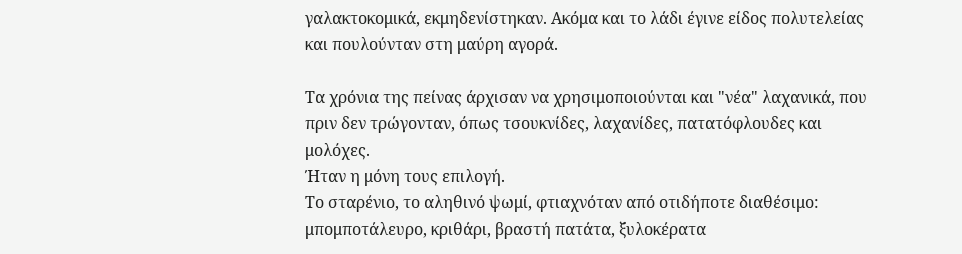γαλακτοκομικά, εκμηδενίστηκαν. Ακόμα και το λάδι έγινε είδος πολυτελείας και πουλούνταν στη μαύρη αγορά.

Τα χρόνια της πείνας άρχισαν να χρησιμοποιούνται και "νέα" λαχανικά, που πριν δεν τρώγονταν, όπως τσουκνίδες, λαχανίδες, πατατόφλουδες και μολόχες.
Ήταν η μόνη τους επιλογή.
Το σταρένιο, το αληθινό ψωμί, φτιαχνόταν από οτιδήποτε διαθέσιμο: μπομποτάλευρο, κριθάρι, βραστή πατάτα, ξυλοκέρατα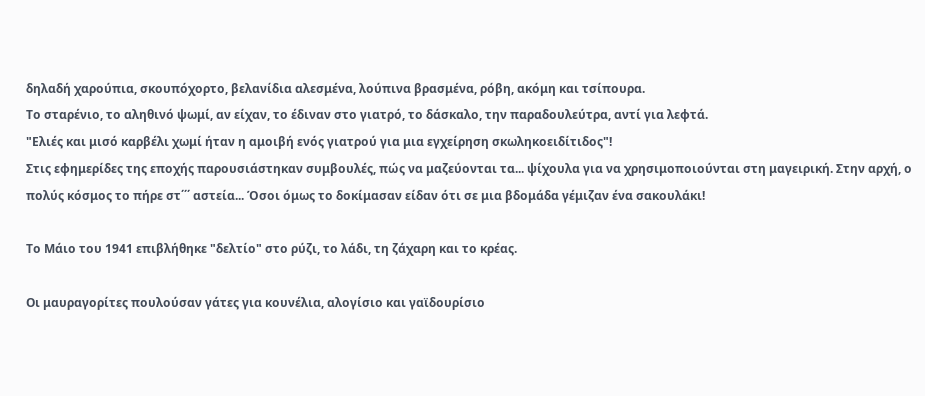δηλαδή χαρούπια, σκουπόχορτο, βελανίδια αλεσμένα, λούπινα βρασμένα, ρόβη, ακόμη και τσίπουρα.
Το σταρένιο, το αληθινό ψωμί, αν είχαν, το έδιναν στο γιατρό, το δάσκαλο, την παραδουλεύτρα, αντί για λεφτά.
"Ελιές και μισό καρβέλι χωμί ήταν η αμοιβή ενός γιατρού για μια εγχείρηση σκωληκοειδίτιδος"!
Στις εφημερίδες της εποχής παρουσιάστηκαν συμβουλές, πώς να μαζεύονται τα... ψίχουλα για να χρησιμοποιούνται στη μαγειρική. Στην αρχή, ο πολύς κόσμος το πήρε στ΄΄΄ αστεία... Όσοι όμως το δοκίμασαν είδαν ότι σε μια βδομάδα γέμιζαν ένα σακουλάκι!

Το Μάιο του 1941 επιβλήθηκε "δελτίο" στο ρύζι, το λάδι, τη ζάχαρη και το κρέας.

Οι μαυραγορίτες πουλούσαν γάτες για κουνέλια, αλογίσιο και γαϊδουρίσιο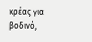κρέας για βοδινό,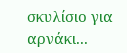σκυλίσιο για αρνάκι...